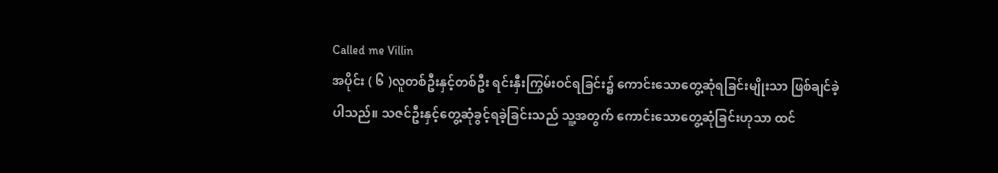Called me Villin
အပိုင်း ( ၆ )လူတစ်ဦးနှင့်တစ်ဦး ရင်းနှီးကြွမ်းဝင်ရခြင်း၌ ကောင်းသောတွေ့ဆုံရခြင်းမျိုးသာ ဖြစ်ချင်ခဲ့ပါသည်။ သဇင်ဦးနှင့်တွေ့ဆုံခွင့်ရခဲ့ခြင်းသည် သူ့အတွက် ကောင်းသောတွေ့ဆုံခြင်းဟုသာ ထင်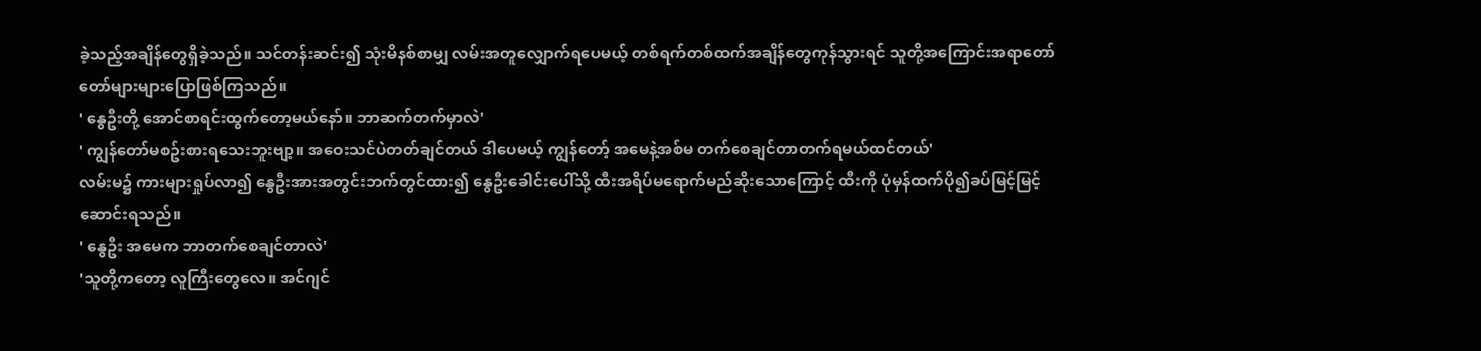ခဲ့သည့်အချိန်တွေရှိခဲ့သည်။ သင်တန်းဆင်း၍ သုံးမိနစ်စာမျှ လမ်းအတူလျှောက်ရပေမယ့် တစ်ရက်တစ်ထက်အချိန်တွေကုန်သွားရင် သူတို့အကြောင်းအရာတော်တော်များများပြောဖြစ်ကြသည်။
' နွေဦးတို့ အောင်စာရင်းထွက်တော့မယ်နော်။ ဘာဆက်တက်မှာလဲ'
' ကျွန်တော်မစဥ်းစားရသေးဘူးဗျာ့။ အဝေးသင်ပဲတတ်ချင်တယ် ဒါပေမယ့် ကျွန်တော့် အမေနဲ့အစ်မ တက်စေချင်တာတက်ရမယ်ထင်တယ်'
လမ်းမ၌ ကားများရှုပ်လာ၍ နွေဦးအားအတွင်းဘက်တွင်ထား၍ နွေဦးခေါင်းပေါ်သို့ ထီးအရိပ်မရောက်မည်ဆိုးသောကြောင့် ထီးကို ပုံမှန်ထက်ပို၍ခပ်မြင့်မြင့်ဆောင်းရသည်။
' နွေဦး အမေက ဘာတက်စေချင်တာလဲ'
'သူတို့ကတော့ လူကြီးတွေလေ။ အင်ဂျင်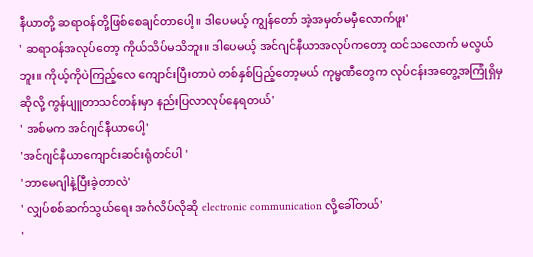နီယာတို့ ဆရာဝန်တို့ဖြစ်စေချင်တာပေါ့။ ဒါပေမယ့် ကျွန်တော် အဲ့အမှတ်မမှီလောက်ဖူး'
' ဆရာဝန်အလုပ်တော့ ကိုယ်သိပ်မသိဘူး။ ဒါပေမယ့် အင်ဂျင်နီယာအလုပ်ကတော့ ထင်သလောက် မလွယ်ဘူး။ ကိုယ့်ကိုပဲကြည့်လေ ကျောင်းပြီးတာပဲ တစ်နှစ်ပြည့်တော့မယ် ကုမ္မဏီတွေက လုပ်ငန်းအတွေ့အကြုံရှိမှဆိုလို့ ကွန်ပျူတာသင်တန်းမှာ နည်းပြလာလုပ်နေရတယ်'
' အစ်မက အင်ဂျင်နီယာပေါ့'
'အင်ဂျင်နီယာကျောင်းဆင်းရုံတင်ပါ '
'ဘာမေဂျါနဲ့ပြီးခဲ့တာလဲ'
' လျှပ်စစ်ဆက်သွယ်ရေး အင်္ဂလိပ်လိုဆို electronic communication လို့ခေါ်တယ်'
'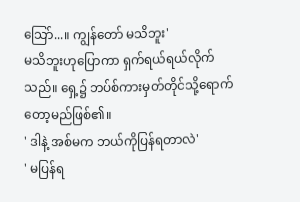သြော်...။ ကျွန်တော် မသိဘူး'
မသိဘူးဟုပြောကာ ရှက်ရယ်ရယ်လိုက်သည်။ ရှေ့၌ ဘပ်စ်ကားမှတ်တိုင်သို့ရောက်တော့မည်ဖြစ်၏။
' ဒါနဲ့ အစ်မက ဘယ်ကိုပြန်ရတာလဲ'
' မပြန်ရ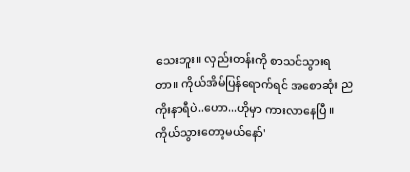သေးဘူး။ လှည်းတန်းကို စာသင်သွားရတာ။ ကိုယ်အိမ်ပြန်ရောက်ရင် အစောဆုံး ညကိုးနာရီပဲ..ဟော...ဟိုမှာ ကားလာနေပြီ ။ ကိုယ်သွားတော့မယ်နော်'